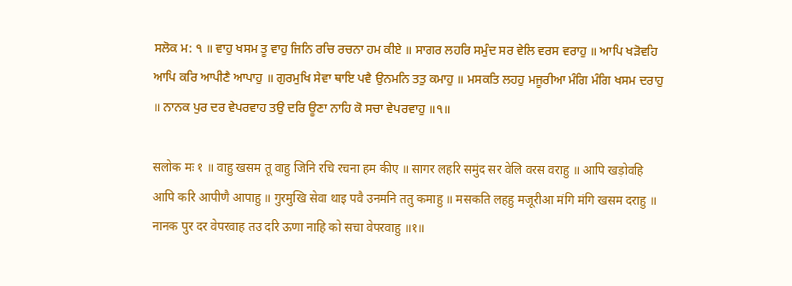ਸਲੋਕ ਮ: ੧ ॥ ਵਾਹੁ ਖਸਮ ਤੂ ਵਾਹੁ ਜਿਨਿ ਰਚਿ ਰਚਨਾ ਹਮ ਕੀਏ ॥ ਸਾਗਰ ਲਹਰਿ ਸਮੁੰਦ ਸਰ ਵੇਲਿ ਵਰਸ ਵਰਾਹੁ ॥ ਆਪਿ ਖੜੋਵਹਿ ਆਪਿ ਕਰਿ ਆਪੀਣੈ ਆਪਾਹੁ ॥ ਗੁਰਮੁਖਿ ਸੇਵਾ ਥਾਇ ਪਵੈ ਉਨਮਨਿ ਤਤੁ ਕਮਾਹੁ ॥ ਮਸਕਤਿ ਲਹਹੁ ਮਜੂਰੀਆ ਮੰਗਿ ਮੰਗਿ ਖਸਮ ਦਰਾਹੁ ॥ ਨਾਨਕ ਪੁਰ ਦਰ ਵੇਪਰਵਾਹ ਤਉ ਦਰਿ ਊਣਾ ਨਾਹਿ ਕੋ ਸਚਾ ਵੇਪਰਵਾਹੁ ॥੧॥

सलोक मः १ ॥ वाहु खसम तू वाहु जिनि रचि रचना हम कीए ॥ सागर लहरि समुंद सर वेलि वरस वराहु ॥ आपि खड़ोवहि आपि करि आपीणै आपाहु ॥ गुरमुखि सेवा थाइ पवै उनमनि ततु कमाहु ॥ मसकति लहहु मजूरीआ मंगि मंगि खसम दराहु ॥ नानक पुर दर वेपरवाह तउ दरि ऊणा नाहि को सचा वेपरवाहु ॥१॥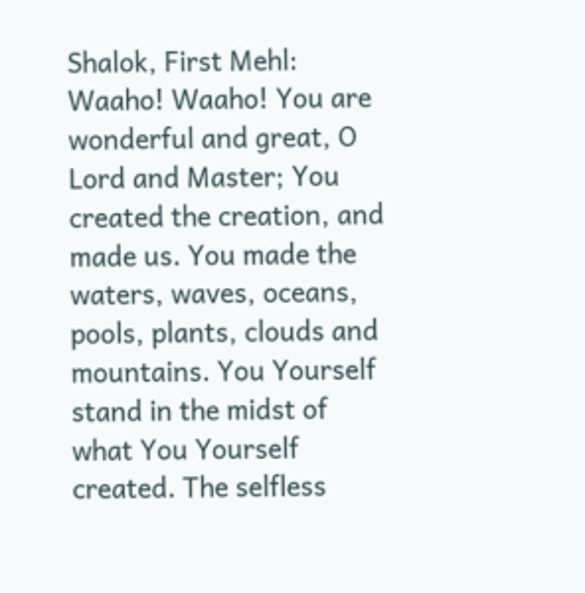Shalok, First Mehl: Waaho! Waaho! You are wonderful and great, O Lord and Master; You created the creation, and made us. You made the waters, waves, oceans, pools, plants, clouds and mountains. You Yourself stand in the midst of what You Yourself created. The selfless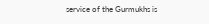service of the Gurmukhs is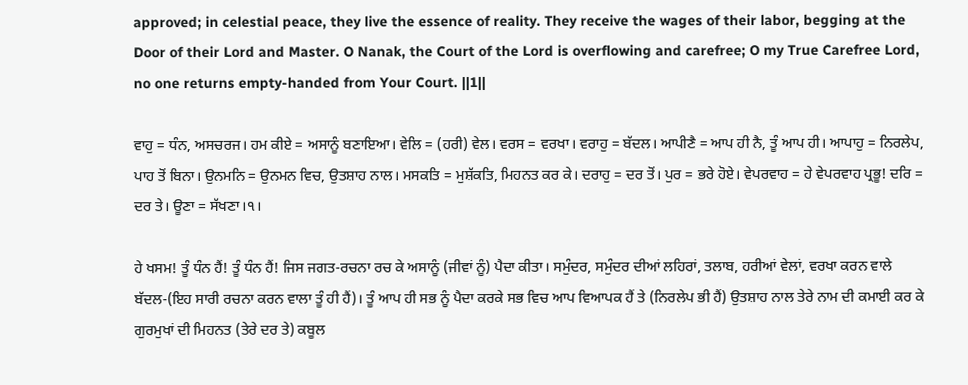approved; in celestial peace, they live the essence of reality. They receive the wages of their labor, begging at the Door of their Lord and Master. O Nanak, the Court of the Lord is overflowing and carefree; O my True Carefree Lord, no one returns empty-handed from Your Court. ||1||

ਵਾਹੁ = ਧੰਨ, ਅਸਚਰਜ। ਹਮ ਕੀਏ = ਅਸਾਨੂੰ ਬਣਾਇਆ। ਵੇਲਿ = (ਹਰੀ) ਵੇਲ। ਵਰਸ = ਵਰਖਾ। ਵਰਾਹੁ = ਬੱਦਲ। ਆਪੀਣੈ = ਆਪ ਹੀ ਨੈ, ਤੂੰ ਆਪ ਹੀ। ਆਪਾਹੁ = ਨਿਰਲੇਪ, ਪਾਹ ਤੋਂ ਬਿਨਾ। ਉਨਮਨਿ = ਉਨਮਨ ਵਿਚ, ਉਤਸ਼ਾਹ ਨਾਲ। ਮਸਕਤਿ = ਮੁਸ਼ੱਕਤਿ, ਮਿਹਨਤ ਕਰ ਕੇ। ਦਰਾਹੁ = ਦਰ ਤੋਂ। ਪੁਰ = ਭਰੇ ਹੋਏ। ਵੇਪਰਵਾਹ = ਹੇ ਵੇਪਰਵਾਹ ਪ੍ਰਭੂ! ਦਰਿ = ਦਰ ਤੇ। ਊਣਾ = ਸੱਖਣਾ।੧।

ਹੇ ਖਸਮ! ਤੂੰ ਧੰਨ ਹੈਂ! ਤੂੰ ਧੰਨ ਹੈਂ! ਜਿਸ ਜਗਤ-ਰਚਨਾ ਰਚ ਕੇ ਅਸਾਨੂੰ (ਜੀਵਾਂ ਨੂੰ) ਪੈਦਾ ਕੀਤਾ। ਸਮੁੰਦਰ, ਸਮੁੰਦਰ ਦੀਆਂ ਲਹਿਰਾਂ, ਤਲਾਬ, ਹਰੀਆਂ ਵੇਲਾਂ, ਵਰਖਾ ਕਰਨ ਵਾਲੇ ਬੱਦਲ-(ਇਹ ਸਾਰੀ ਰਚਨਾ ਕਰਨ ਵਾਲਾ ਤੂੰ ਹੀ ਹੈਂ)। ਤੂੰ ਆਪ ਹੀ ਸਭ ਨੂੰ ਪੈਦਾ ਕਰਕੇ ਸਭ ਵਿਚ ਆਪ ਵਿਆਪਕ ਹੈਂ ਤੇ (ਨਿਰਲੇਪ ਭੀ ਹੈਂ) ਉਤਸ਼ਾਹ ਨਾਲ ਤੇਰੇ ਨਾਮ ਦੀ ਕਮਾਈ ਕਰ ਕੇ ਗੁਰਮੁਖਾਂ ਦੀ ਮਿਹਨਤ (ਤੇਰੇ ਦਰ ਤੇ) ਕਬੂਲ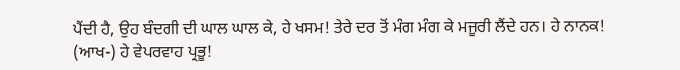ਪੈਂਦੀ ਹੈ, ਉਹ ਬੰਦਗੀ ਦੀ ਘਾਲ ਘਾਲ ਕੇ, ਹੇ ਖਸਮ! ਤੇਰੇ ਦਰ ਤੋਂ ਮੰਗ ਮੰਗ ਕੇ ਮਜੂਰੀ ਲੈਂਦੇ ਹਨ। ਹੇ ਨਾਨਕ! (ਆਖ-) ਹੇ ਵੇਪਰਵਾਹ ਪ੍ਰਭੂ!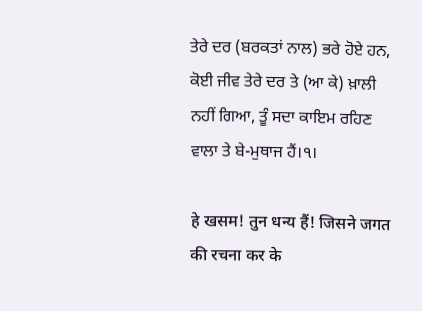ਤੇਰੇ ਦਰ (ਬਰਕਤਾਂ ਨਾਲ) ਭਰੇ ਹੋਏ ਹਨ, ਕੋਈ ਜੀਵ ਤੇਰੇ ਦਰ ਤੇ (ਆ ਕੇ) ਖ਼ਾਲੀ ਨਹੀਂ ਗਿਆ, ਤੂੰ ਸਦਾ ਕਾਇਮ ਰਹਿਣ ਵਾਲਾ ਤੇ ਬੇ-ਮੁਥਾਜ ਹੈਂ।੧।

हे खसम! तुन धन्य हैं! जिसने जगत की रचना कर के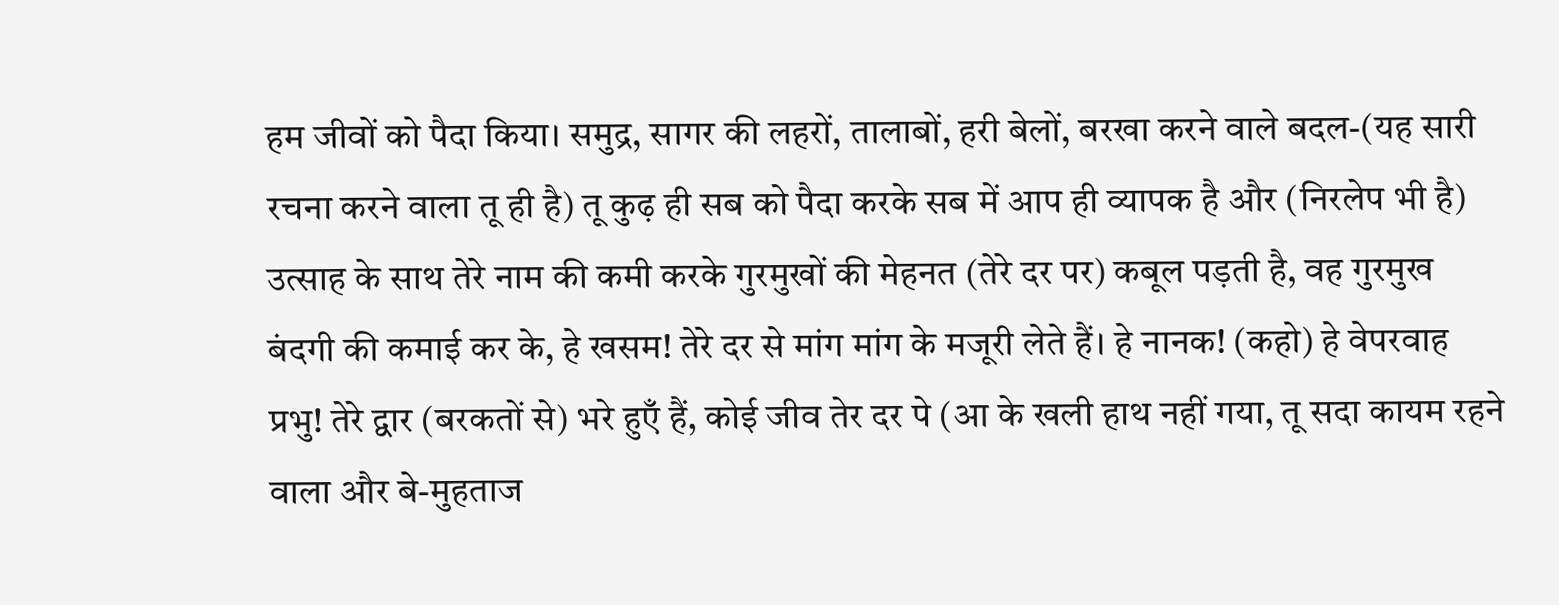हम जीवों को पैदा किया। समुद्र, सागर की लहरों, तालाबों, हरी बेलों, बरखा करने वाले बदल-(यह सारी रचना करने वाला तू ही है) तू कुढ़ ही सब को पैदा करके सब में आप ही व्यापक है और (निरलेप भी है) उत्साह के साथ तेरे नाम की कमी करके गुरमुखों की मेहनत (तेरे दर पर) कबूल पड़ती है, वह गुरमुख बंदगी की कमाई कर के, हे खसम! तेरे दर से मांग मांग के मजूरी लेते हैं। हे नानक! (कहो) हे वेपरवाह प्रभु! तेरे द्वार (बरकतों से) भरे हुएँ हैं, कोई जीव तेर दर पे (आ के खली हाथ नहीं गया, तू सदा कायम रहने वाला और बे-मुहताज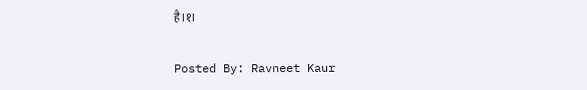है।१।

Posted By: Ravneet Kaur